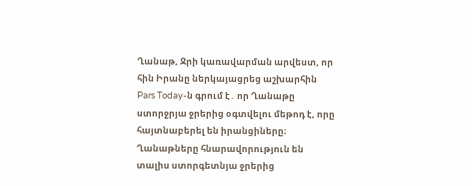Ղանաթ, Ջրի կառավարման արվեստ, որ հին Իրանը ներկայացրեց աշխարհին
Pars Today-ն գրում է․ որ Ղանաթը ստորջրյա ջրերից օգտվելու մեթոդ է, որը հայտնաբերել են իրանցիները։ Ղանաթները հնարավորություն են տալիս ստորգետնյա ջրերից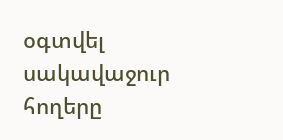օգտվել սակավաջուր հողերը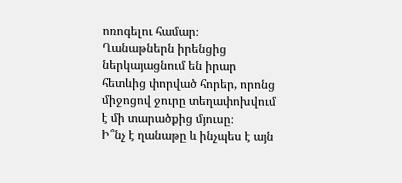ոռոգելու համար։
Ղանաթներն իրենցից ներկայացնում են իրար հետևից փորված հորեր, որոնց միջոցով ջուրը տեղափոխվում է մի տարածքից մյուսը։
Ի՞նչ է ղանաթը և ինչպես է այն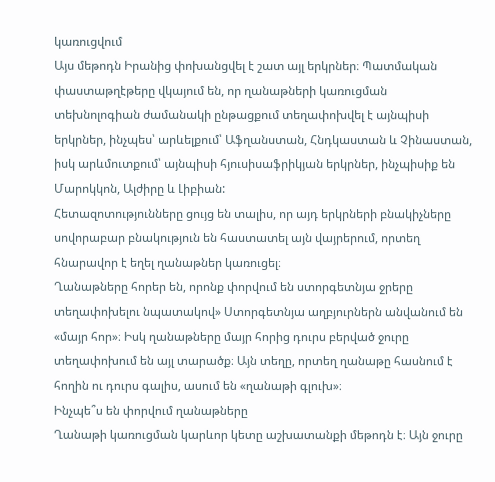կառուցվում
Այս մեթոդն Իրանից փոխանցվել է շատ այլ երկրներ։ Պատմական փաստաթղէթերը վկայում են, որ ղանաթների կառուցման տեխնոլոգիան ժամանակի ընթացքում տեղափոխվել է այնպիսի երկրներ, ինչպես՝ արևելքում՝ Աֆղանստան, Հնդկաստան և Չինաստան, իսկ արևմուտքում՝ այնպիսի հյուսիսաֆրիկյան երկրներ, ինչպիսիք են Մարոկկոն, Ալժիրը և Լիբիան:
Հետազոտությունները ցույց են տալիս, որ այդ երկրների բնակիչները սովորաբար բնակություն են հաստատել այն վայրերում, որտեղ հնարավոր է եղել ղանաթներ կառուցել։
Ղանաթները հորեր են, որոնք փորվում են ստորգետնյա ջրերը տեղափոխելու նպատակով» Ստորգետնյա աղբյուրներն անվանում են «մայր հոր»։ Իսկ ղանաթները մայր հորից դուրս բերված ջուրը տեղափոխում են այլ տարածք։ Այն տեղը, որտեղ ղանաթը հասնում է հողին ու դուրս գալիս, ասում են «ղանաթի գլուխ»։
Ինչպե՞ս են փորվում ղանաթները
Ղանաթի կառուցման կարևոր կետը աշխատանքի մեթոդն է։ Այն ջուրը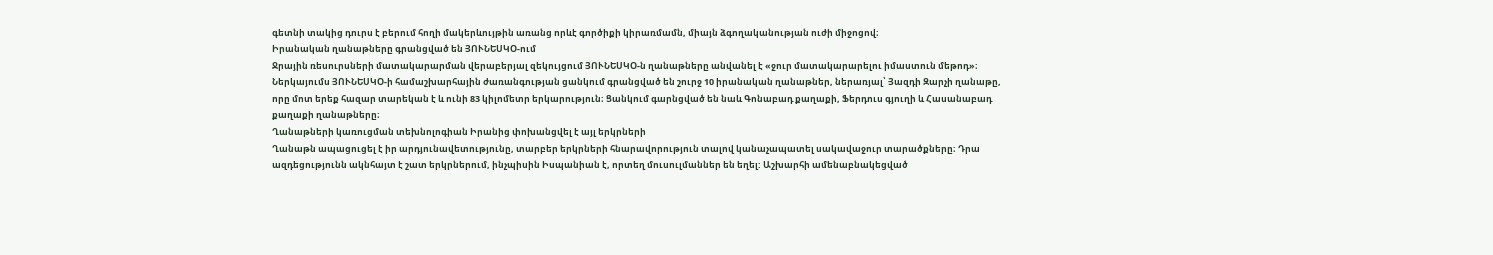գետնի տակից դուրս է բերում հողի մակերևույթին առանց որևէ գործիքի կիրառմամն, միայն ձգողականության ուժի միջոցով։
Իրանական ղանաթները գրանցված են ՅՈՒՆԵՍԿՕ-ում
Ջրային ռեսուրսների մատակարարման վերաբերյալ զեկույցում ՅՈՒՆԵՍԿՕ-ն ղանաթները անվանել է «ջուր մատակարարելու իմաստուն մեթոդ»։
Ներկայումս ՅՈՒՆԵՍԿՕ-ի համաշխարհային ժառանգության ցանկում գրանցված են շուրջ 10 իրանական ղանաթներ, ներառյալ՝ Յազդի Զարչի ղանաթը, որը մոտ երեք հազար տարեկան է և ունի 83 կիլոմետր երկարություն։ Ցանկում գարնցված են նաև Գոնաբադ քաղաքի, Ֆերդուս գյուղի և Հասանաբադ քաղաքի ղանաթները։
Ղանաթների կառուցման տեխնոլոգիան Իրանից փոխանցվել է այլ երկրների
Ղանաթն ապացուցել է իր արդյունավետությունը, տարբեր երկրների հնարավորություն տալով կանաչապատել սակավաջուր տարածքները։ Դրա ազդեցությունն ակնհայտ է շատ երկրներում, ինչպիսին Իսպանիան է, որտեղ մուսուլմաններ են եղել: Աշխարհի ամենաբնակեցված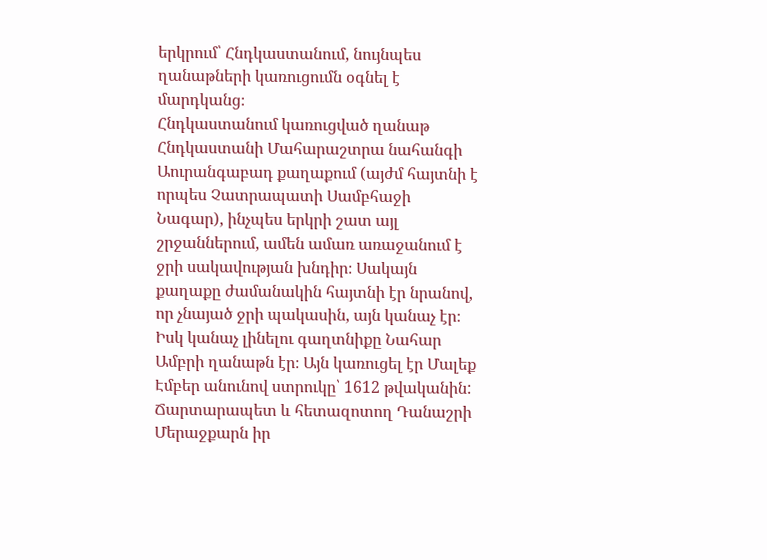երկրում՝ Հնդկաստանում, նույնպես ղանաթների կառուցումն օգնել է մարդկանց։
Հնդկաստանում կառուցված ղանաթ
Հնդկաստանի Մահարաշտրա նահանգի Աուրանգաբադ քաղաքում (այժմ հայտնի է որպես Չատրապատի Սամբհաջի Նագար), ինչպես երկրի շատ այլ շրջաններում, ամեն ամառ առաջանում է ջրի սակավության խնդիր։ Սակայն քաղաքը ժամանակին հայտնի էր նրանով, որ չնայած ջրի պակասին, այն կանաչ էր։
Իսկ կանաչ լինելու գաղտնիքը Նահար Ամբրի ղանաթն էր։ Այն կառուցել էր Մալեք Էմբեր անունով ստրուկը՝ 1612 թվականին:
Ճարտարապետ և հետազոտող Դանաշրի Մերաջքարն իր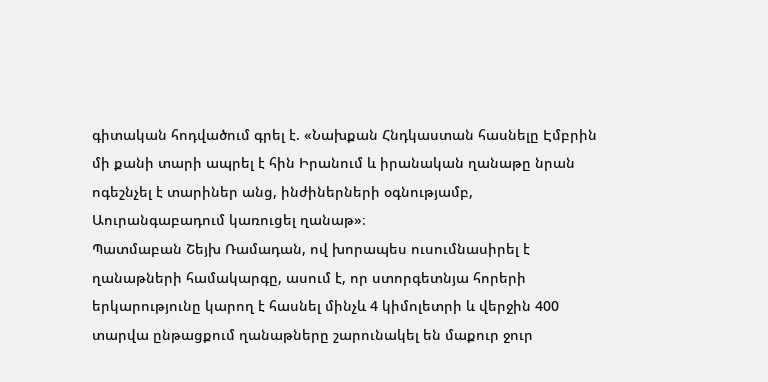գիտական հոդվածում գրել է. «Նախքան Հնդկաստան հասնելը Էմբրին մի քանի տարի ապրել է հին Իրանում և իրանական ղանաթը նրան ոգեշնչել է տարիներ անց, ինժիներների օգնությամբ, Աուրանգաբադում կառուցել ղանաթ»։
Պատմաբան Շեյխ Ռամադան, ով խորապես ուսումնասիրել է ղանաթների համակարգը, ասում է, որ ստորգետնյա հորերի երկարությունը կարող է հասնել մինչև 4 կիմոլետրի և վերջին 400 տարվա ընթացքում ղանաթները շարունակել են մաքուր ջուր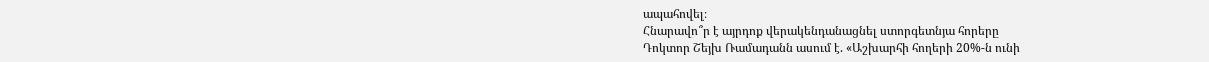ապահովել։
Հնարավո՞ր է այրդոք վերակենդանացնել ստորգետնյա հորերը
Դոկտոր Շեյխ Ռամադանն ասում է. «Աշխարհի հողերի 20%-ն ունի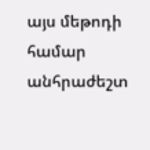այս մեթոդի համար անհրաժեշտ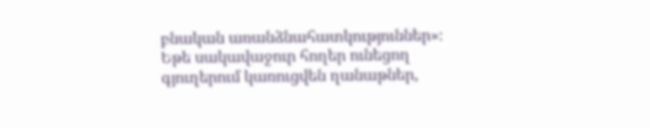բնական առանձնահատկություններ»։
Եթե սակավաջուր հողեր ունեցող գյուղերում կառուցվեն ղանաթներ,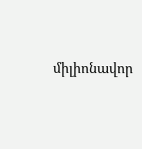միլիոնավոր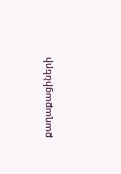քաղաքացիների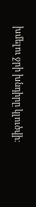խմելու ջրի խնդիրը կլուծվի։